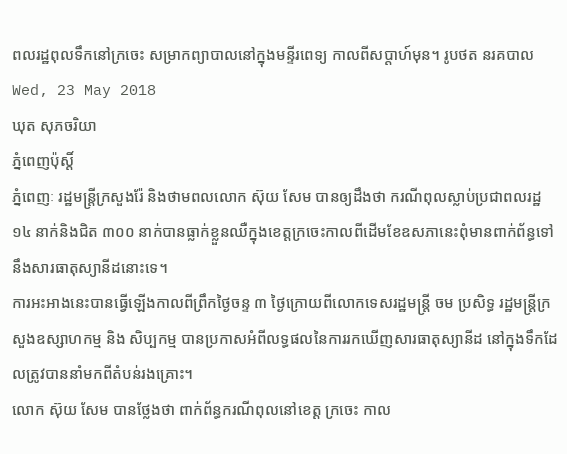ពលរដ្ឋពុលទឹកនៅក្រចេះ សម្រាកព្យាបាលនៅក្នុងមន្ទីរពេទ្យ កាលពីសប្តាហ៍មុន។ រូបថត នរគបាល
Wed, 23 May 2018
ឃុត សុភចរិយា
ភ្នំពេញប៉ុស្តិ៍
ភ្នំពេញៈ រដ្ឋមន្ត្រីក្រសួងរ៉ែ និងថាមពលលោក ស៊ុយ សែម បានឲ្យដឹងថា ករណីពុលស្លាប់ប្រជាពលរដ្ឋ ១៤ នាក់និងជិត ៣០០ នាក់បានធ្លាក់ខ្លួនឈឺក្នុងខេត្តក្រចេះកាលពីដើមខែឧសភានេះពុំមានពាក់ព័ន្ធទៅនឹងសារធាតុស្យានីដនោះទេ។
ការអះអាងនេះបានធ្វើឡើងកាលពីព្រឹកថ្ងៃចន្ទ ៣ ថ្ងៃក្រោយពីលោកទេសរដ្ឋមន្ត្រី ចម ប្រសិទ្ធ រដ្ឋមន្ត្រីក្រសួងឧស្សាហកម្ម និង សិប្បកម្ម បានប្រកាសអំពីលទ្ធផលនៃការរកឃើញសារធាតុស្យានីដ នៅក្នុងទឹកដែលត្រូវបាននាំមកពីតំបន់រងគ្រោះ។
លោក ស៊ុយ សែម បានថ្លែងថា ពាក់ព័ន្ធករណីពុលនៅខេត្ត ក្រចេះ កាល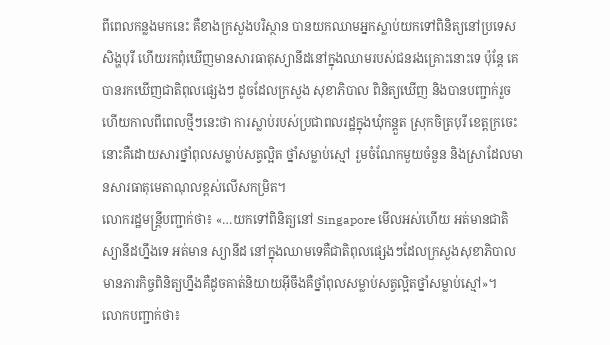ពីពេលកន្លងមកនេះ គឺខាងក្រសួងបរិស្ថាន បានយកឈាមអ្នកស្លាប់យកទៅពិនិត្យនៅប្រទេស សិង្ហបុរី ហើយរកពុំឃើញមានសារធាតុស្យានីដនៅក្នុងឈាមរបស់ជនរងគ្រោះនោះទេ ប៉ុន្តែ គេបានរកឃើញជាតិពុលផ្សេងៗ ដូចដែលក្រសួង សុខាភិបាល ពិនិត្យឃើញ និងបានបញ្ជាក់រួចហើយកាលពីពេលថ្មីៗនេះថា ការស្លាប់របស់ប្រជាពលរដ្ឋក្នុងឃុំកន្តួត ស្រុកចិត្របុរី ខេត្តក្រចេះនោះគឺដោយសារថ្នាំពុលសម្លាប់សត្វល្អិត ថ្នាំសម្លាប់ស្មៅ រួមចំណែកមួយចំនួន និងស្រាដែលមានសារធាតុមេតាណុលខ្ពស់លើសកម្រិត។
លោករដ្ឋមន្ត្រីបញ្ជាក់ថា៖ «…យកទៅពិនិត្យនៅ Singapore មើលអស់ហើយ អត់មានជាតិស្យានីដហ្នឹងទេ អត់មាន ស្យានីដ នៅក្នុងឈាមទេគឺជាតិពុលផ្សេងៗដែលក្រសួងសុខាភិបាលមានភារកិច្ចពិនិត្យហ្នឹងគឺដូចគាត់និយាយអ៊ីចឹងគឺថ្នាំពុលសម្លាប់សត្វល្អិតថ្នាំសម្លាប់ស្មៅ»។
លោកបញ្ជាក់ថា៖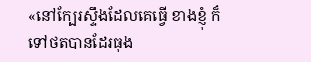«នៅក្បែរស្ទឹងដែលគេធ្វើ ខាងខ្ញុំ ក៏ទៅថតបានដែរធុង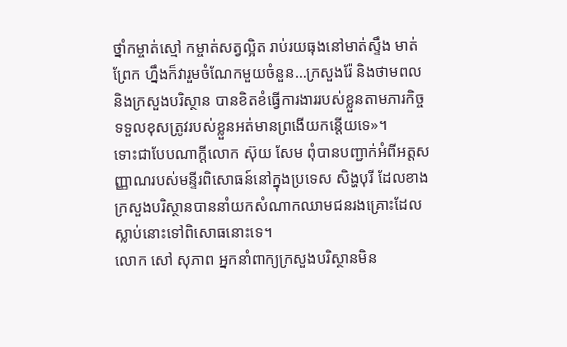ថ្នាំកម្ចាត់ស្មៅ កម្ចាត់សត្វល្អិត រាប់រយធុងនៅមាត់ស្ទឹង មាត់ព្រែក ហ្នឹងក៏វារួមចំណែកមួយចំនួន…ក្រសួងរ៉ែ និងថាមពល និងក្រសួងបរិស្ថាន បានខិតខំធ្វើការងាររបស់ខ្លួនតាមភារកិច្ចទទួលខុសត្រូវរបស់ខ្លួនអត់មានព្រងើយកន្តើយទេ»។
ទោះជាបែបណាក្ដីលោក ស៊ុយ សែម ពុំបានបញ្ជាក់អំពីអត្តសញ្ញាណរបស់មន្ទីរពិសោធន៍នៅក្នុងប្រទេស សិង្ហបុរី ដែលខាងក្រសួងបរិស្ថានបាននាំយកសំណាកឈាមជនរងគ្រោះដែលស្លាប់នោះទៅពិសោធនោះទេ។
លោក សៅ សុភាព អ្នកនាំពាក្យក្រសួងបរិស្ថានមិន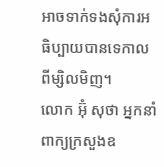អាចទាក់ទងសុំការអធិប្បាយបានទេកាលពីម្សិលមិញ។
លោក អ៊ុំ សុថា អ្នកនាំពាក្យក្រសួងឧ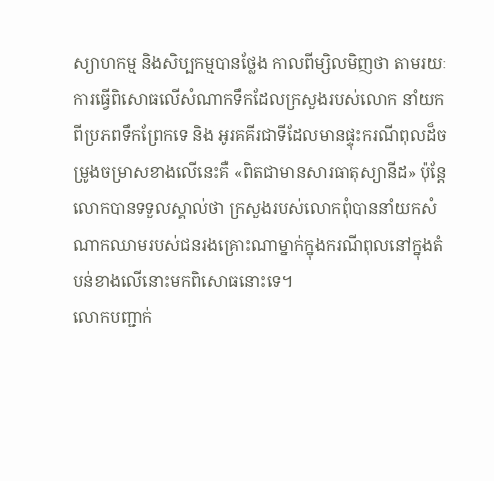ស្យាហកម្ម និងសិប្បកម្មបានថ្លែង កាលពីម្សិលមិញថា តាមរយៈការធ្វើពិសោធលើសំណាកទឹកដែលក្រសួងរបស់លោក នាំយកពីប្រភពទឹកព្រែកទេ និង អូរគគីរជាទីដែលមានផ្ទុះករណីពុលដ៏ចម្រូងចម្រាសខាងលើនេះគឺ «ពិតជាមានសារធាតុស្យានីដ» ប៉ុន្តែលោកបានទទួលស្គាល់ថា ក្រសួងរបស់លោកពុំបាននាំយកសំណាកឈាមរបស់ជនរងគ្រោះណាម្នាក់ក្នុងករណីពុលនៅក្នុងតំបន់ខាងលើនោះមកពិសោធនោះទេ។
លោកបញ្ជាក់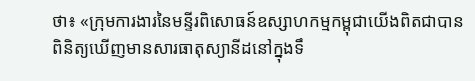ថា៖ «ក្រុមការងារនៃមន្ទីរពិសោធន៍ឧស្សាហកម្មកម្ពុជាយើងពិតជាបានពិនិត្យឃើញមានសារធាតុស្យានីដនៅក្នុងទឹ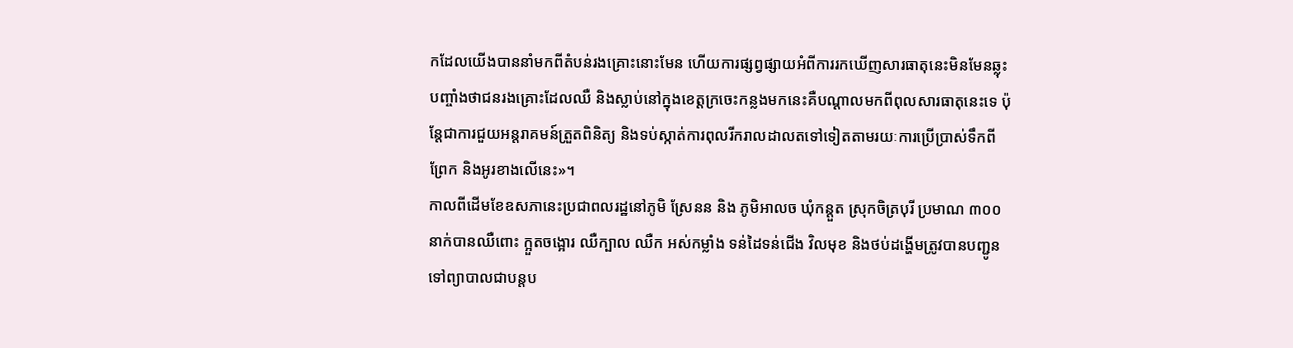កដែលយើងបាននាំមកពីតំបន់រងគ្រោះនោះមែន ហើយការផ្សព្វផ្សាយអំពីការរកឃើញសារធាតុនេះមិនមែនឆ្លុះបញ្ចាំងថាជនរងគ្រោះដែលឈឺ និងស្លាប់នៅក្នុងខេត្តក្រចេះកន្លងមកនេះគឺបណ្ដាលមកពីពុលសារធាតុនេះទេ ប៉ុន្តែជាការជួយអន្តរាគមន៍ត្រួតពិនិត្យ និងទប់ស្កាត់ការពុលរីករាលដាលតទៅទៀតតាមរយៈការប្រើប្រាស់ទឹកពីព្រែក និងអូរខាងលើនេះ»។
កាលពីដើមខែឧសភានេះប្រជាពលរដ្ឋនៅភូមិ ស្រែនន និង ភូមិអាលច ឃុំកន្តួត ស្រុកចិត្របុរី ប្រមាណ ៣០០ នាក់បានឈឺពោះ ក្អួតចង្អោរ ឈឺក្បាល ឈឺក អស់កម្លាំង ទន់ដៃទន់ជើង វិលមុខ និងថប់ដង្ហើមត្រូវបានបញ្ជូនទៅព្យាបាលជាបន្តប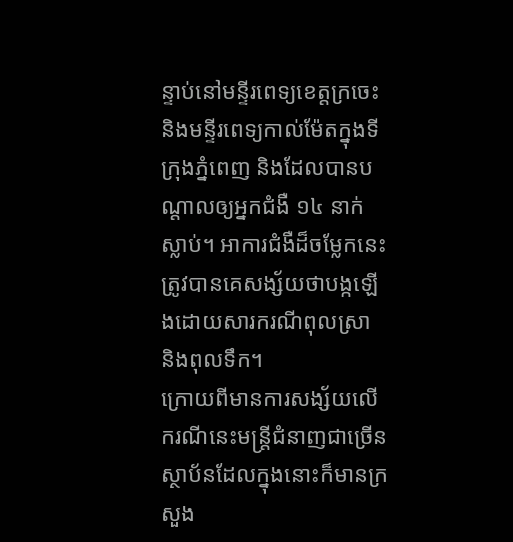ន្ទាប់នៅមន្ទីរពេទ្យខេត្តក្រចេះ និងមន្ទីរពេទ្យកាល់ម៉ែតក្នុងទីក្រុងភ្នំពេញ និងដែលបានបណ្ដាលឲ្យអ្នកជំងឺ ១៤ នាក់ស្លាប់។ អាការជំងឺដ៏ចម្លែកនេះត្រូវបានគេសង្ស័យថាបង្កឡើងដោយសារករណីពុលស្រា និងពុលទឹក។
ក្រោយពីមានការសង្ស័យលើករណីនេះមន្ត្រីជំនាញជាច្រើនស្ថាប័នដែលក្នុងនោះក៏មានក្រសួង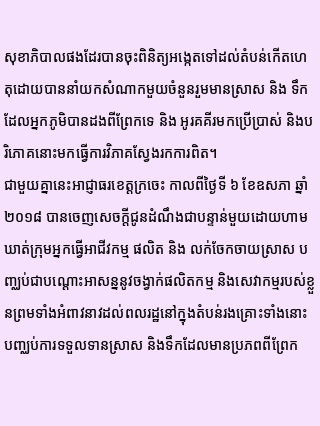សុខាភិបាលផងដែរបានចុះពិនិត្យអង្កេតទៅដល់តំបន់កើតហេតុដោយបាននាំយកសំណាកមួយចំនួនរួមមានស្រាស និង ទឹកដែលអ្នកភូមិបានដងពីព្រែកទេ និង អូរគគីរមកប្រើប្រាស់ និងបរិភោគនោះមកធ្វើការវិភាគស្វែងរកការពិត។
ជាមួយគ្នានេះអាជ្ញាធរខេត្តក្រចេះ កាលពីថ្ងៃទី ៦ ខែឧសភា ឆ្នាំ ២០១៨ បានចេញសេចក្ដីជូនដំណឹងជាបន្ទាន់មួយដោយហាមឃាត់ក្រុមអ្នកធ្វើអាជីវកម្ម ផលិត និង លក់ចែកចាយស្រាស បញ្ឈប់ជាបណ្ដោះអាសន្ននូវចង្វាក់ផលិតកម្ម និងសេវាកម្មរបស់ខ្លួនព្រមទាំងអំពាវនាវដល់ពលរដ្ឋនៅក្នុងតំបន់រងគ្រោះទាំងនោះបញ្ឈប់ការទទួលទានស្រាស និងទឹកដែលមានប្រភពពីព្រែក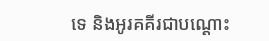ទេ និងអូរគគីរជាបណ្ដោះ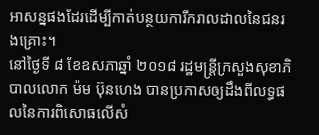អាសន្នផងដែរដើម្បីកាត់បន្ថយការីករាលដាលនៃជនរងគ្រោះ។
នៅថ្ងៃទី ៨ ខែឧសភាឆ្នាំ ២០១៨ រដ្ឋមន្ត្រីក្រសួងសុខាភិបាលលោក ម៉ម ប៊ុនហេង បានប្រកាសឲ្យដឹងពីលទ្ធផលនៃការពិសោធលើសំ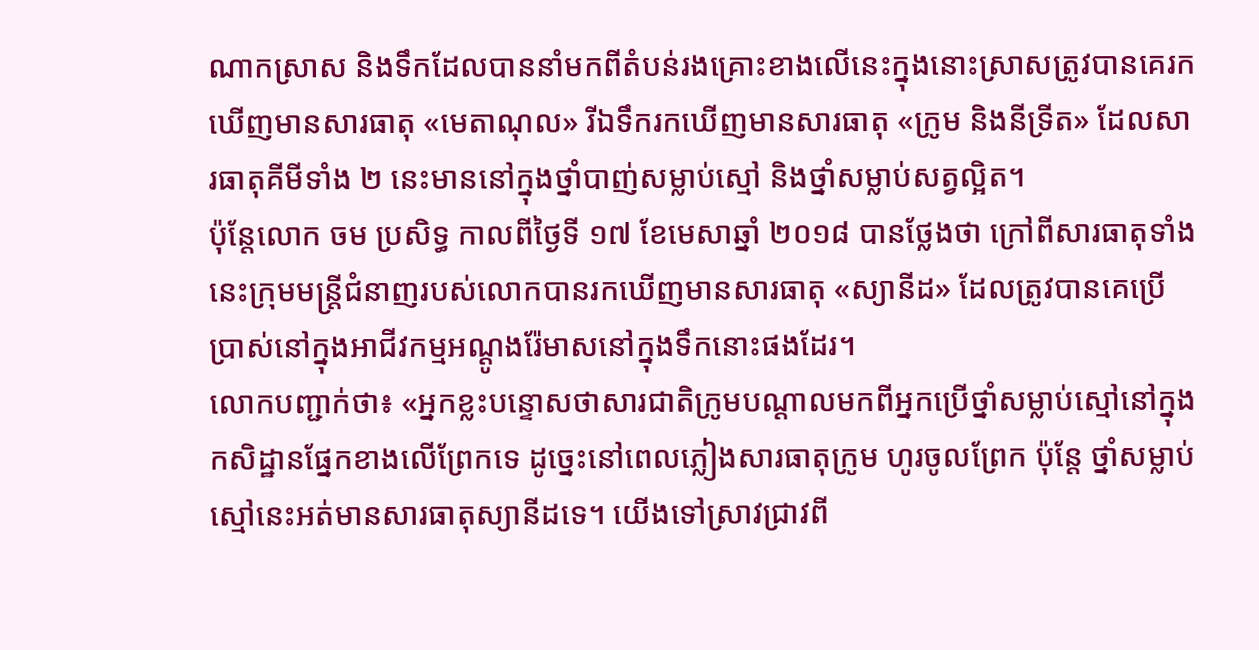ណាកស្រាស និងទឹកដែលបាននាំមកពីតំបន់រងគ្រោះខាងលើនេះក្នុងនោះស្រាសត្រូវបានគេរកឃើញមានសារធាតុ «មេតាណុល» រីឯទឹករកឃើញមានសារធាតុ «ក្រូម និងនីទ្រីត» ដែលសារធាតុគីមីទាំង ២ នេះមាននៅក្នុងថ្នាំបាញ់សម្លាប់ស្មៅ និងថ្នាំសម្លាប់សត្វល្អិត។
ប៉ុន្តែលោក ចម ប្រសិទ្ធ កាលពីថ្ងៃទី ១៧ ខែមេសាឆ្នាំ ២០១៨ បានថ្លែងថា ក្រៅពីសារធាតុទាំងនេះក្រុមមន្ត្រីជំនាញរបស់លោកបានរកឃើញមានសារធាតុ «ស្យានីដ» ដែលត្រូវបានគេប្រើប្រាស់នៅក្នុងអាជីវកម្មអណ្ដូងរ៉ែមាសនៅក្នុងទឹកនោះផងដែរ។
លោកបញ្ជាក់ថា៖ «អ្នកខ្លះបន្ទោសថាសារជាតិក្រូមបណ្ដាលមកពីអ្នកប្រើថ្នាំសម្លាប់ស្មៅនៅក្នុងកសិដ្ឋានផ្នែកខាងលើព្រែកទេ ដូច្នេះនៅពេលភ្លៀងសារធាតុក្រូម ហូរចូលព្រែក ប៉ុន្ដែ ថ្នាំសម្លាប់ស្មៅនេះអត់មានសារធាតុស្យានីដទេ។ យើងទៅស្រាវជ្រាវពី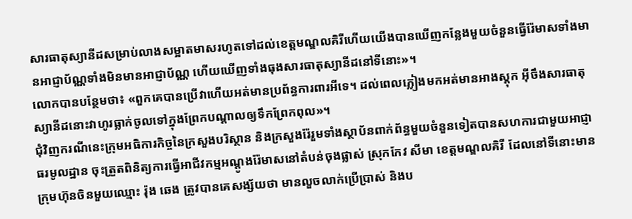សារធាតុស្យានីដសម្រាប់លាងសម្អាតមាសរហូតទៅដល់ខេត្តមណ្ឌលគិរីហើយយើងបានឃើញកន្លែងមួយចំនួនធ្វើរ៉ែមាសទាំងមានអាជ្ញាប័ណ្ណទាំងមិនមានអាជ្ញាប័ណ្ណ ហើយឃើញទាំងធុងសារធាតុស្យានីដនៅទីនោះ»។
លោកបានបន្ថែមថា៖ «ពួកគេបានប្រើវាហើយអត់មានប្រព័ន្ធការពារអីទេ។ ដល់ពេលភ្លៀងមកអត់មានអាងស្ដុក អ៊ីចឹងសារធាតុស្យានីដនោះវាហូរធ្លាក់ចូលទៅក្នុងព្រែកបណ្ដាលឲ្យទឹកព្រែកពុល»។
ជុំវិញករណីនេះក្រុមអធិការកិច្ចនៃក្រសួងបរិស្ថាន និងក្រសួងរ៉ែរួមទាំងស្ថាប័នពាក់ព័ន្ធមួយចំនួនទៀតបានសហការជាមួយអាជ្ញាធរមូលដ្ឋាន ចុះត្រួតពិនិត្យការធ្វើអាជីវកម្មអណ្ដូងរ៉ែមាសនៅតំបន់ចុងផ្លាស់ ស្រុកកែវ សីមា ខេត្តមណ្ឌលគិរី ដែលនៅទីនោះមានក្រុមហ៊ុនចិនមួយឈ្មោះ រ៉ុង ឆេង ត្រូវបានគេសង្ស័យថា មានលួចលាក់ប្រើប្រាស់ និងប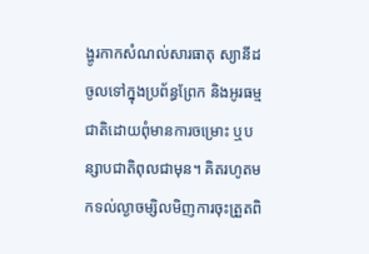ង្ហូរកាកសំណល់សារធាតុ ស្យានីដ ចូលទៅក្នុងប្រព័ន្ធព្រែក និងអូរធម្មជាតិដោយពុំមានការចម្រោះ ឬបន្សាបជាតិពុលជាមុន។ គិតរហូតមកទល់ល្ងាចម្សិលមិញការចុះត្រួតពិ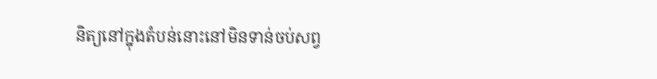និត្យនៅក្នុងតំបន់នោះនៅមិនទាន់ចប់សព្វ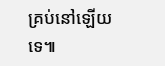គ្រប់នៅឡើយទេ៕